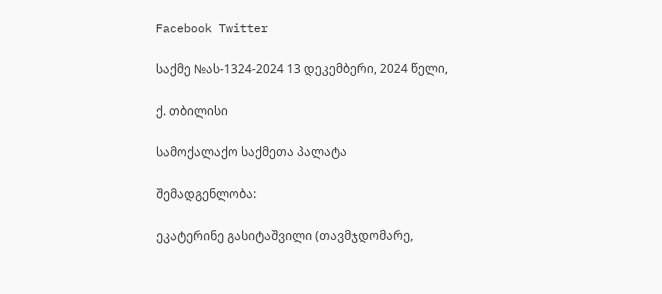Facebook Twitter

საქმე №ას-1324-2024 13 დეკემბერი, 2024 წელი,

ქ. თბილისი

სამოქალაქო საქმეთა პალატა

შემადგენლობა:

ეკატერინე გასიტაშვილი (თავმჯდომარე,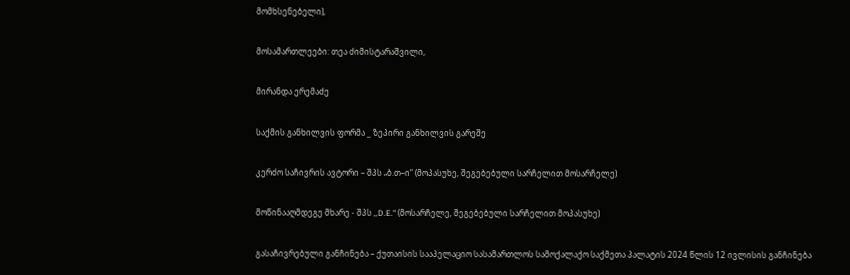მომხსენებელი),

მოსამართლეები: თეა ძიმისტარაშვილი,

მირანდა ერემაძე

საქმის განხილვის ფორმა _ ზეპირი განხილვის გარეშე

კერძო საჩივრის ავტორი – შპს „ბ.თ–ი“ (მოპასუხე, შეგებებული სარჩელით მოსარჩელე)

მოწინააღმდეგე მხარე - შპს ,,D.E." (მოსარჩელე, შეგებებული სარჩელით მოპასუხე)

გასაჩივრებული განჩინება – ქუთაისის სააპელაციო სასამართლოს სამოქალაქო საქმეთა პალატის 2024 წლის 12 ივლისის განჩინება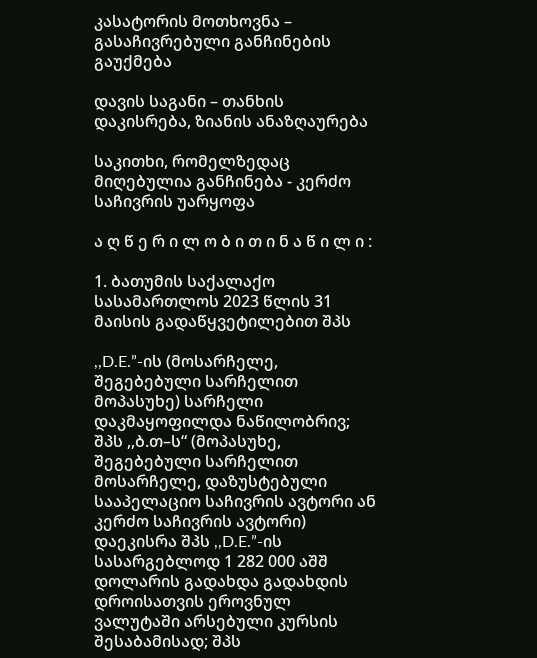კასატორის მოთხოვნა – გასაჩივრებული განჩინების გაუქმება

დავის საგანი – თანხის დაკისრება, ზიანის ანაზღაურება

საკითხი, რომელზედაც მიღებულია განჩინება - კერძო საჩივრის უარყოფა

ა ღ წ ე რ ი ლ ო ბ ი თ ი ნ ა წ ი ლ ი :

1. ბათუმის საქალაქო სასამართლოს 2023 წლის 31 მაისის გადაწყვეტილებით შპს

,,D.E.”-ის (მოსარჩელე, შეგებებული სარჩელით მოპასუხე) სარჩელი დაკმაყოფილდა ნაწილობრივ; შპს ,,ბ.თ–ს“ (მოპასუხე, შეგებებული სარჩელით მოსარჩელე, დაზუსტებული სააპელაციო საჩივრის ავტორი ან კერძო საჩივრის ავტორი) დაეკისრა შპს ,,D.E.”-ის სასარგებლოდ 1 282 000 აშშ დოლარის გადახდა გადახდის დროისათვის ეროვნულ ვალუტაში არსებული კურსის შესაბამისად; შპს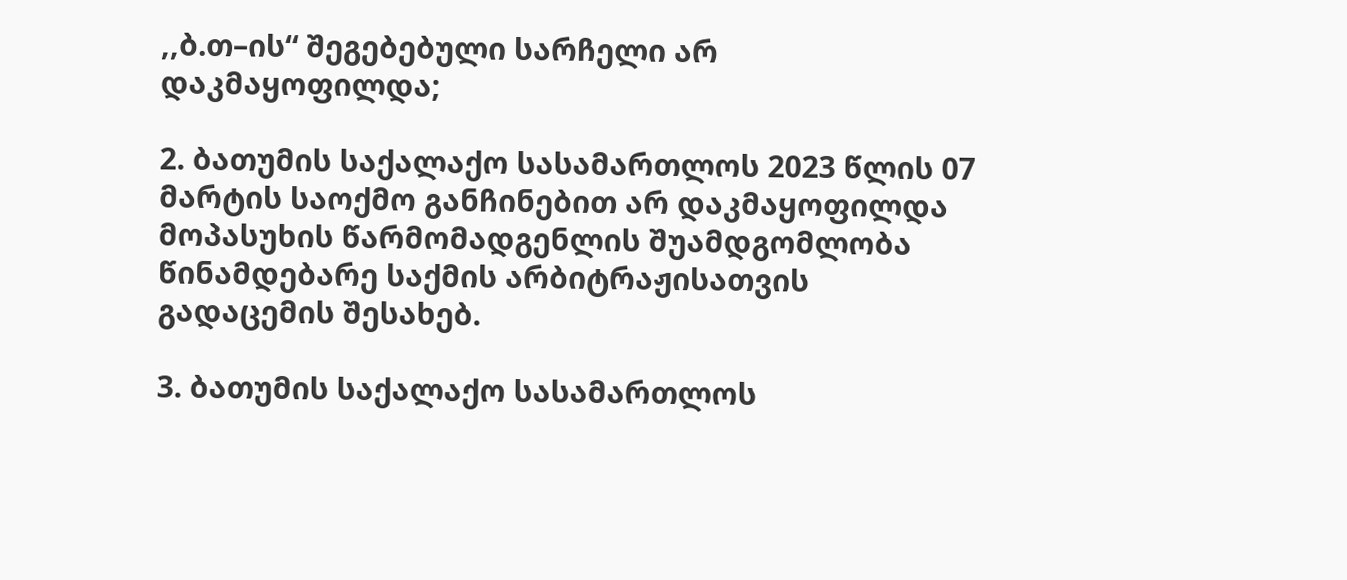,,ბ.თ–ის“ შეგებებული სარჩელი არ დაკმაყოფილდა;

2. ბათუმის საქალაქო სასამართლოს 2023 წლის 07 მარტის საოქმო განჩინებით არ დაკმაყოფილდა მოპასუხის წარმომადგენლის შუამდგომლობა წინამდებარე საქმის არბიტრაჟისათვის გადაცემის შესახებ.

3. ბათუმის საქალაქო სასამართლოს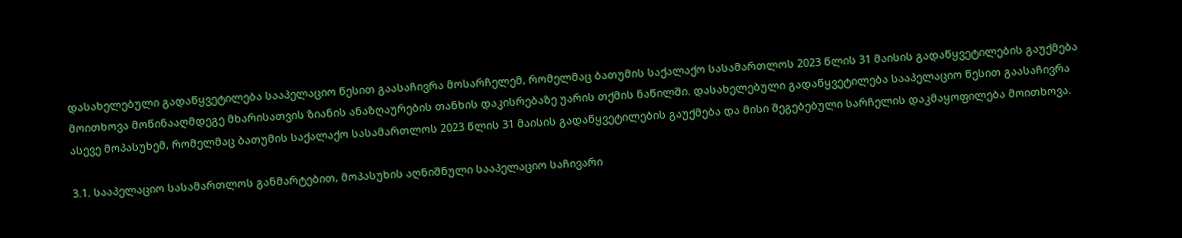დასახელებული გადაწყვეტილება სააპელაციო წესით გაასაჩივრა მოსარჩელემ, რომელმაც ბათუმის საქალაქო სასამართლოს 2023 წლის 31 მაისის გადაწყვეტილების გაუქმება მოითხოვა მოწინააღმდეგე მხარისათვის ზიანის ანაზღაურების თანხის დაკისრებაზე უარის თქმის ნაწილში. დასახელებული გადაწყვეტილება სააპელაციო წესით გაასაჩივრა ასევე მოპასუხემ, რომელმაც ბათუმის საქალაქო სასამართლოს 2023 წლის 31 მაისის გადაწყვეტილების გაუქმება და მისი შეგებებული სარჩელის დაკმაყოფილება მოითხოვა.

3.1. სააპელაციო სასამართლოს განმარტებით, მოპასუხის აღნიშნული სააპელაციო საჩივარი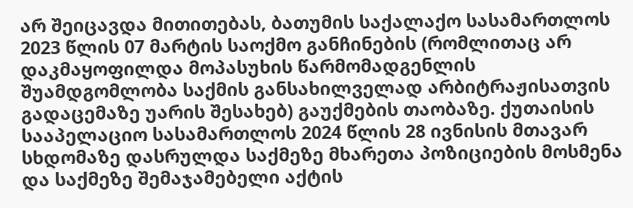არ შეიცავდა მითითებას, ბათუმის საქალაქო სასამართლოს 2023 წლის 07 მარტის საოქმო განჩინების (რომლითაც არ დაკმაყოფილდა მოპასუხის წარმომადგენლის შუამდგომლობა საქმის განსახილველად არბიტრაჟისათვის გადაცემაზე უარის შესახებ) გაუქმების თაობაზე. ქუთაისის სააპელაციო სასამართლოს 2024 წლის 28 ივნისის მთავარ სხდომაზე დასრულდა საქმეზე მხარეთა პოზიციების მოსმენა და საქმეზე შემაჯამებელი აქტის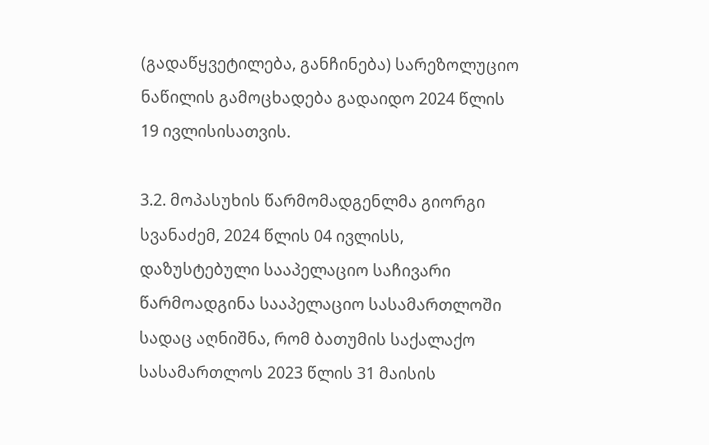(გადაწყვეტილება, განჩინება) სარეზოლუციო ნაწილის გამოცხადება გადაიდო 2024 წლის 19 ივლისისათვის.

3.2. მოპასუხის წარმომადგენლმა გიორგი სვანაძემ, 2024 წლის 04 ივლისს, დაზუსტებული სააპელაციო საჩივარი წარმოადგინა სააპელაციო სასამართლოში სადაც აღნიშნა, რომ ბათუმის საქალაქო სასამართლოს 2023 წლის 31 მაისის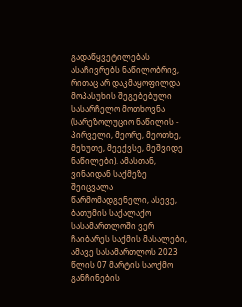გადაწყვეტილებას ასაჩივრებს ნაწილობრივ, რითაც არ დაკმაყოფილდა მოპასუხის შეგებებული სასარჩელო მოთხოვნა (სარეზოლუციო ნაწილის - პირველი, მეორე, მეოთხე, მეხუთე, მეექვსე, მეშვიდე ნაწილები). ამასთან, ვინაიდან საქმეზე შეიცვალა წარმომადგენელი, ასევე, ბათუმის საქალაქო სასამართლოში ვერ ჩაიბარეს საქმის მასალები, ამავე სასამართლოს 2023 წლის 07 მარტის საოქმო განჩინების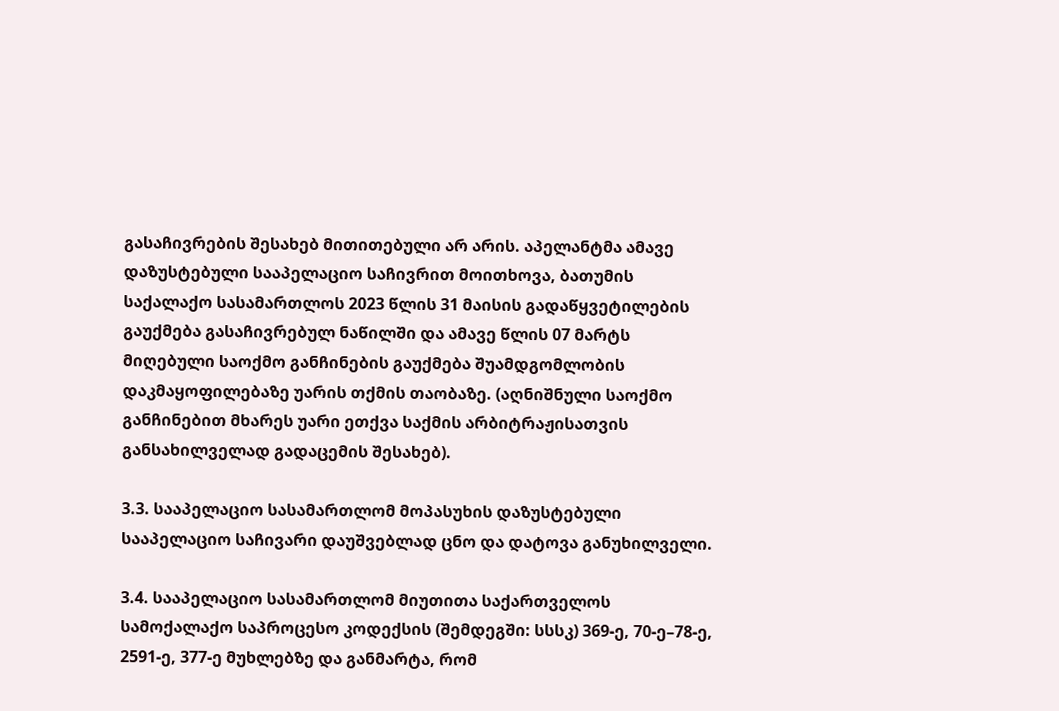გასაჩივრების შესახებ მითითებული არ არის. აპელანტმა ამავე დაზუსტებული სააპელაციო საჩივრით მოითხოვა, ბათუმის საქალაქო სასამართლოს 2023 წლის 31 მაისის გადაწყვეტილების გაუქმება გასაჩივრებულ ნაწილში და ამავე წლის 07 მარტს მიღებული საოქმო განჩინების გაუქმება შუამდგომლობის დაკმაყოფილებაზე უარის თქმის თაობაზე. (აღნიშნული საოქმო განჩინებით მხარეს უარი ეთქვა საქმის არბიტრაჟისათვის განსახილველად გადაცემის შესახებ).

3.3. სააპელაციო სასამართლომ მოპასუხის დაზუსტებული სააპელაციო საჩივარი დაუშვებლად ცნო და დატოვა განუხილველი.

3.4. სააპელაციო სასამართლომ მიუთითა საქართველოს სამოქალაქო საპროცესო კოდექსის (შემდეგში: სსსკ) 369-ე, 70-ე–78-ე, 2591-ე, 377-ე მუხლებზე და განმარტა, რომ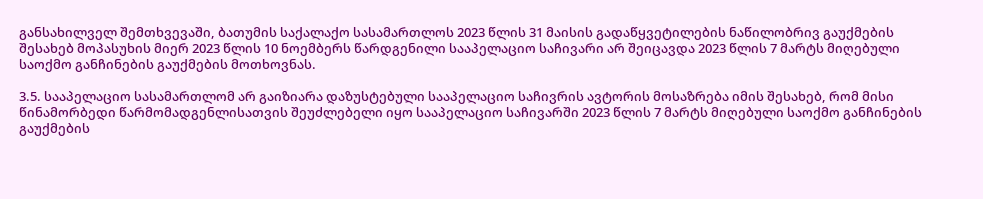განსახილველ შემთხვევაში, ბათუმის საქალაქო სასამართლოს 2023 წლის 31 მაისის გადაწყვეტილების ნაწილობრივ გაუქმების შესახებ მოპასუხის მიერ 2023 წლის 10 ნოემბერს წარდგენილი სააპელაციო საჩივარი არ შეიცავდა 2023 წლის 7 მარტს მიღებული საოქმო განჩინების გაუქმების მოთხოვნას.

3.5. სააპელაციო სასამართლომ არ გაიზიარა დაზუსტებული სააპელაციო საჩივრის ავტორის მოსაზრება იმის შესახებ, რომ მისი წინამორბედი წარმომადგენლისათვის შეუძლებელი იყო სააპელაციო საჩივარში 2023 წლის 7 მარტს მიღებული საოქმო განჩინების გაუქმების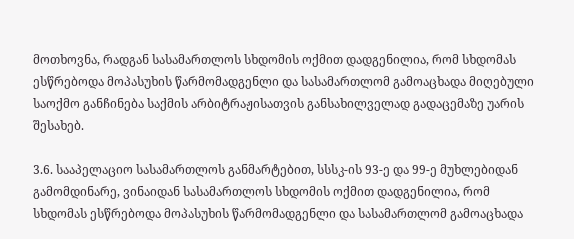მოთხოვნა, რადგან სასამართლოს სხდომის ოქმით დადგენილია, რომ სხდომას ესწრებოდა მოპასუხის წარმომადგენლი და სასამართლომ გამოაცხადა მიღებული საოქმო განჩინება საქმის არბიტრაჟისათვის განსახილველად გადაცემაზე უარის შესახებ.

3.6. სააპელაციო სასამართლოს განმარტებით, სსსკ-ის 93-ე და 99-ე მუხლებიდან გამომდინარე, ვინაიდან სასამართლოს სხდომის ოქმით დადგენილია, რომ სხდომას ესწრებოდა მოპასუხის წარმომადგენლი და სასამართლომ გამოაცხადა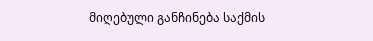მიღებული განჩინება საქმის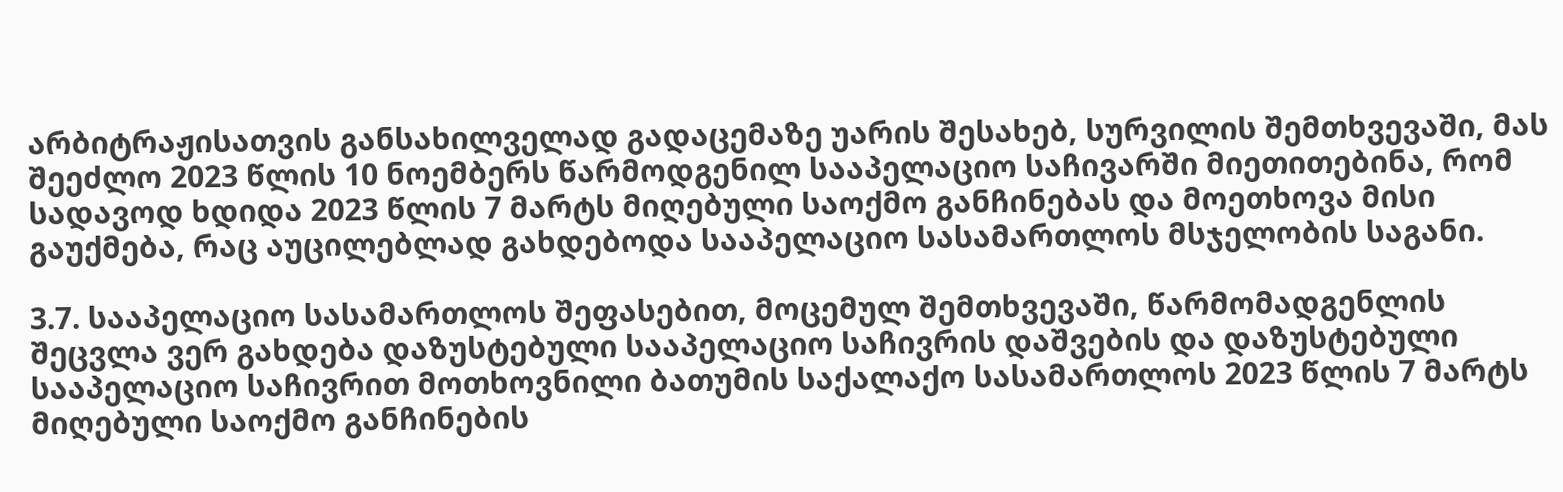არბიტრაჟისათვის განსახილველად გადაცემაზე უარის შესახებ, სურვილის შემთხვევაში, მას შეეძლო 2023 წლის 10 ნოემბერს წარმოდგენილ სააპელაციო საჩივარში მიეთითებინა, რომ სადავოდ ხდიდა 2023 წლის 7 მარტს მიღებული საოქმო განჩინებას და მოეთხოვა მისი გაუქმება, რაც აუცილებლად გახდებოდა სააპელაციო სასამართლოს მსჯელობის საგანი.

3.7. სააპელაციო სასამართლოს შეფასებით, მოცემულ შემთხვევაში, წარმომადგენლის შეცვლა ვერ გახდება დაზუსტებული სააპელაციო საჩივრის დაშვების და დაზუსტებული სააპელაციო საჩივრით მოთხოვნილი ბათუმის საქალაქო სასამართლოს 2023 წლის 7 მარტს მიღებული საოქმო განჩინების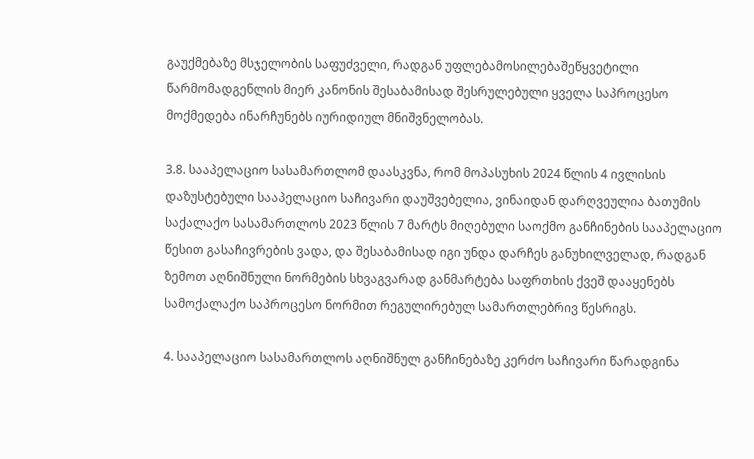გაუქმებაზე მსჯელობის საფუძველი, რადგან უფლებამოსილებაშეწყვეტილი წარმომადგენლის მიერ კანონის შესაბამისად შესრულებული ყველა საპროცესო მოქმედება ინარჩუნებს იურიდიულ მნიშვნელობას.

3.8. სააპელაციო სასამართლომ დაასკვნა, რომ მოპასუხის 2024 წლის 4 ივლისის დაზუსტებული სააპელაციო საჩივარი დაუშვებელია, ვინაიდან დარღვეულია ბათუმის საქალაქო სასამართლოს 2023 წლის 7 მარტს მიღებული საოქმო განჩინების სააპელაციო წესით გასაჩივრების ვადა, და შესაბამისად იგი უნდა დარჩეს განუხილველად, რადგან ზემოთ აღნიშნული ნორმების სხვაგვარად განმარტება საფრთხის ქვეშ დააყენებს სამოქალაქო საპროცესო ნორმით რეგულირებულ სამართლებრივ წესრიგს.

4. სააპელაციო სასამართლოს აღნიშნულ განჩინებაზე კერძო საჩივარი წარადგინა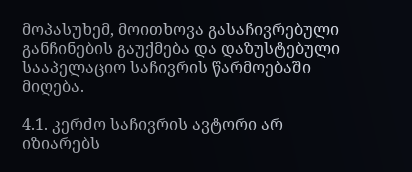მოპასუხემ, მოითხოვა გასაჩივრებული განჩინების გაუქმება და დაზუსტებული სააპელაციო საჩივრის წარმოებაში მიღება.

4.1. კერძო საჩივრის ავტორი არ იზიარებს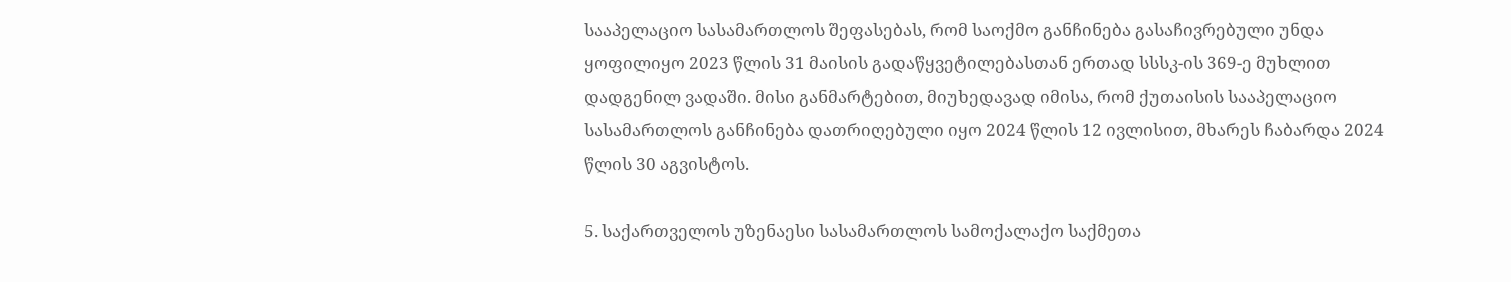სააპელაციო სასამართლოს შეფასებას, რომ საოქმო განჩინება გასაჩივრებული უნდა ყოფილიყო 2023 წლის 31 მაისის გადაწყვეტილებასთან ერთად სსსკ-ის 369-ე მუხლით დადგენილ ვადაში. მისი განმარტებით, მიუხედავად იმისა, რომ ქუთაისის სააპელაციო სასამართლოს განჩინება დათრიღებული იყო 2024 წლის 12 ივლისით, მხარეს ჩაბარდა 2024 წლის 30 აგვისტოს.

5. საქართველოს უზენაესი სასამართლოს სამოქალაქო საქმეთა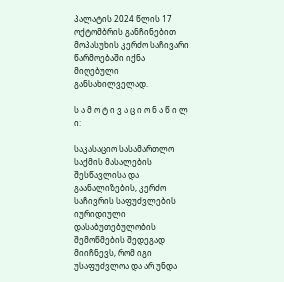პალატის 2024 წლის 17 ოქტომბრის განჩინებით მოპასუხის კერძო საჩივარი წარმოებაში იქნა მიღებული განსახილველად.

ს ა მ ო ტ ი ვ ა ც ი ო ნ ა წ ი ლ ი:

საკასაციო სასამართლო საქმის მასალების შესწავლისა და გაანალიზების, კერძო საჩივრის საფუძვლების იურიდიული დასაბუთებულობის შემოწმების შედეგად მიიჩნევს, რომ იგი უსაფუძვლოა და არ უნდა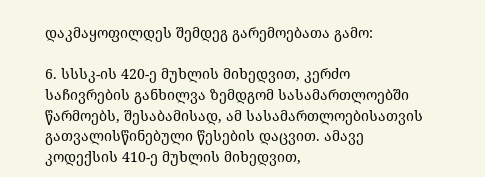დაკმაყოფილდეს შემდეგ გარემოებათა გამო:

6. სსსკ-ის 420-ე მუხლის მიხედვით, კერძო საჩივრების განხილვა ზემდგომ სასამართლოებში წარმოებს, შესაბამისად, ამ სასამართლოებისათვის გათვალისწინებული წესების დაცვით. ამავე კოდექსის 410-ე მუხლის მიხედვით,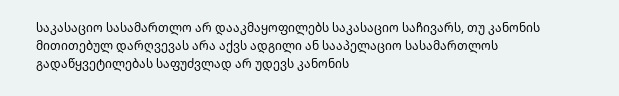საკასაციო სასამართლო არ დააკმაყოფილებს საკასაციო საჩივარს, თუ კანონის მითითებულ დარღვევას არა აქვს ადგილი ან სააპელაციო სასამართლოს გადაწყვეტილებას საფუძვლად არ უდევს კანონის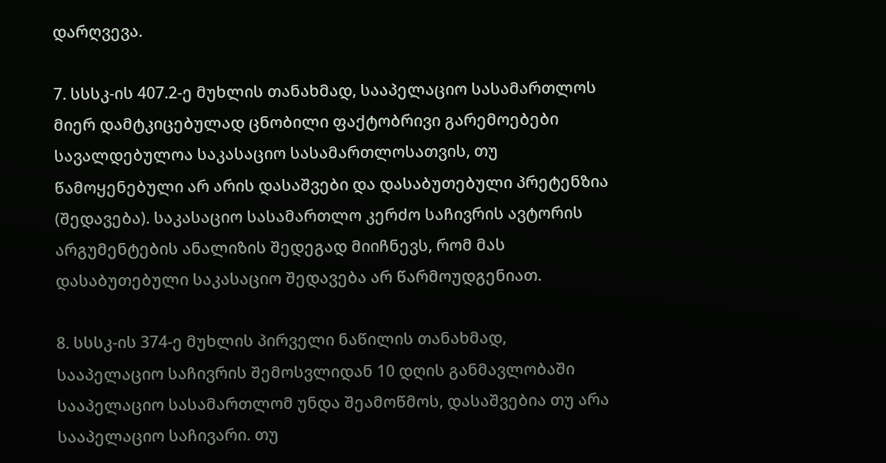დარღვევა.

7. სსსკ-ის 407.2-ე მუხლის თანახმად, სააპელაციო სასამართლოს მიერ დამტკიცებულად ცნობილი ფაქტობრივი გარემოებები სავალდებულოა საკასაციო სასამართლოსათვის, თუ წამოყენებული არ არის დასაშვები და დასაბუთებული პრეტენზია (შედავება). საკასაციო სასამართლო კერძო საჩივრის ავტორის არგუმენტების ანალიზის შედეგად მიიჩნევს, რომ მას დასაბუთებული საკასაციო შედავება არ წარმოუდგენიათ.

8. სსსკ-ის 374-ე მუხლის პირველი ნაწილის თანახმად, სააპელაციო საჩივრის შემოსვლიდან 10 დღის განმავლობაში სააპელაციო სასამართლომ უნდა შეამოწმოს, დასაშვებია თუ არა სააპელაციო საჩივარი. თუ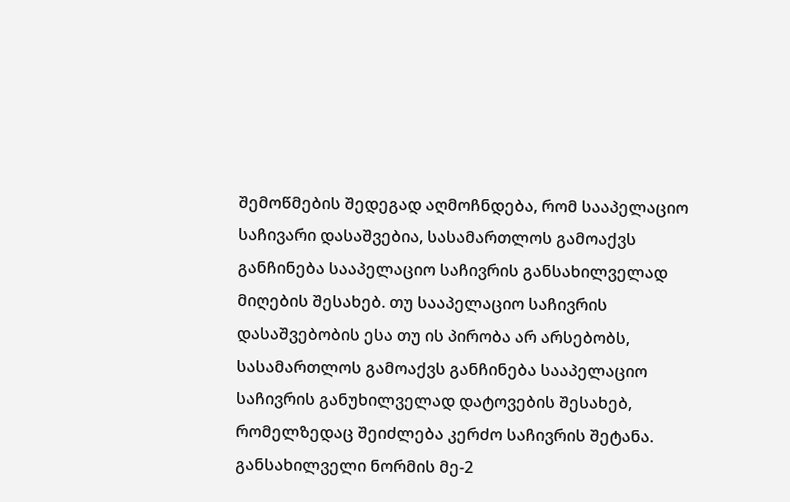შემოწმების შედეგად აღმოჩნდება, რომ სააპელაციო საჩივარი დასაშვებია, სასამართლოს გამოაქვს განჩინება სააპელაციო საჩივრის განსახილველად მიღების შესახებ. თუ სააპელაციო საჩივრის დასაშვებობის ესა თუ ის პირობა არ არსებობს, სასამართლოს გამოაქვს განჩინება სააპელაციო საჩივრის განუხილველად დატოვების შესახებ, რომელზედაც შეიძლება კერძო საჩივრის შეტანა. განსახილველი ნორმის მე-2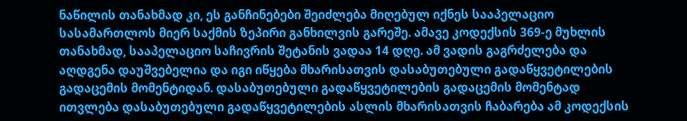ნაწილის თანახმად კი, ეს განჩინებები შეიძლება მიღებულ იქნეს სააპელაციო სასამართლოს მიერ საქმის ზეპირი განხილვის გარეშე. ამავე კოდექსის 369-ე მუხლის თანახმად, სააპელაციო საჩივრის შეტანის ვადაა 14 დღე. ამ ვადის გაგრძელება და აღდგენა დაუშვებელია და იგი იწყება მხარისათვის დასაბუთებული გადაწყვეტილების გადაცემის მომენტიდან. დასაბუთებული გადაწყვეტილების გადაცემის მომენტად ითვლება დასაბუთებული გადაწყვეტილების ასლის მხარისათვის ჩაბარება ამ კოდექსის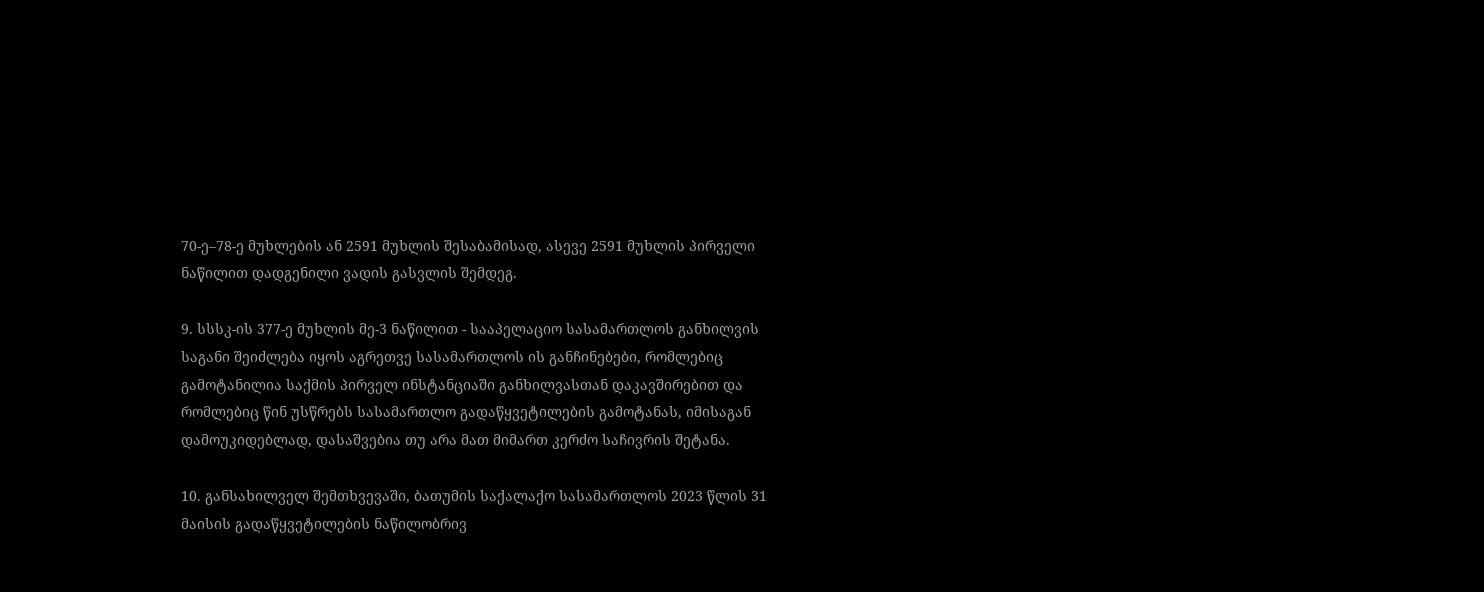70-ე–78-ე მუხლების ან 2591 მუხლის შესაბამისად, ასევე 2591 მუხლის პირველი ნაწილით დადგენილი ვადის გასვლის შემდეგ.

9. სსსკ-ის 377-ე მუხლის მე-3 ნაწილით - სააპელაციო სასამართლოს განხილვის საგანი შეიძლება იყოს აგრეთვე სასამართლოს ის განჩინებები, რომლებიც გამოტანილია საქმის პირველ ინსტანციაში განხილვასთან დაკავშირებით და რომლებიც წინ უსწრებს სასამართლო გადაწყვეტილების გამოტანას, იმისაგან დამოუკიდებლად, დასაშვებია თუ არა მათ მიმართ კერძო საჩივრის შეტანა.

10. განსახილველ შემთხვევაში, ბათუმის საქალაქო სასამართლოს 2023 წლის 31 მაისის გადაწყვეტილების ნაწილობრივ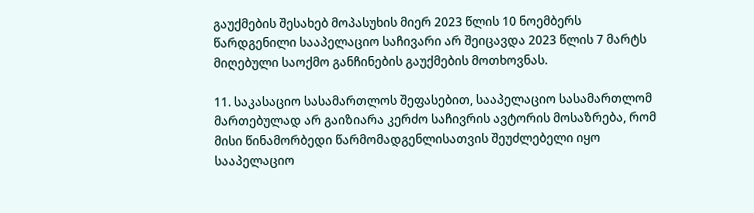გაუქმების შესახებ მოპასუხის მიერ 2023 წლის 10 ნოემბერს წარდგენილი სააპელაციო საჩივარი არ შეიცავდა 2023 წლის 7 მარტს მიღებული საოქმო განჩინების გაუქმების მოთხოვნას.

11. საკასაციო სასამართლოს შეფასებით, სააპელაციო სასამართლომ მართებულად არ გაიზიარა კერძო საჩივრის ავტორის მოსაზრება, რომ მისი წინამორბედი წარმომადგენლისათვის შეუძლებელი იყო სააპელაციო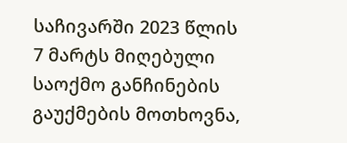საჩივარში 2023 წლის 7 მარტს მიღებული საოქმო განჩინების გაუქმების მოთხოვნა,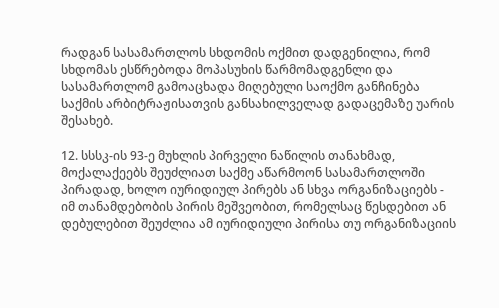რადგან სასამართლოს სხდომის ოქმით დადგენილია, რომ სხდომას ესწრებოდა მოპასუხის წარმომადგენლი და სასამართლომ გამოაცხადა მიღებული საოქმო განჩინება საქმის არბიტრაჟისათვის განსახილველად გადაცემაზე უარის შესახებ.

12. სსსკ-ის 93-ე მუხლის პირველი ნაწილის თანახმად, მოქალაქეებს შეუძლიათ საქმე აწარმოონ სასამართლოში პირადად, ხოლო იურიდიულ პირებს ან სხვა ორგანიზაციებს - იმ თანამდებობის პირის მეშვეობით, რომელსაც წესდებით ან დებულებით შეუძლია ამ იურიდიული პირისა თუ ორგანიზაციის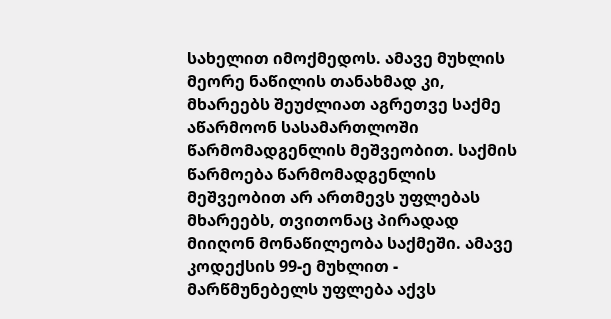სახელით იმოქმედოს. ამავე მუხლის მეორე ნაწილის თანახმად კი, მხარეებს შეუძლიათ აგრეთვე საქმე აწარმოონ სასამართლოში წარმომადგენლის მეშვეობით. საქმის წარმოება წარმომადგენლის მეშვეობით არ ართმევს უფლებას მხარეებს, თვითონაც პირადად მიიღონ მონაწილეობა საქმეში. ამავე კოდექსის 99-ე მუხლით - მარწმუნებელს უფლება აქვს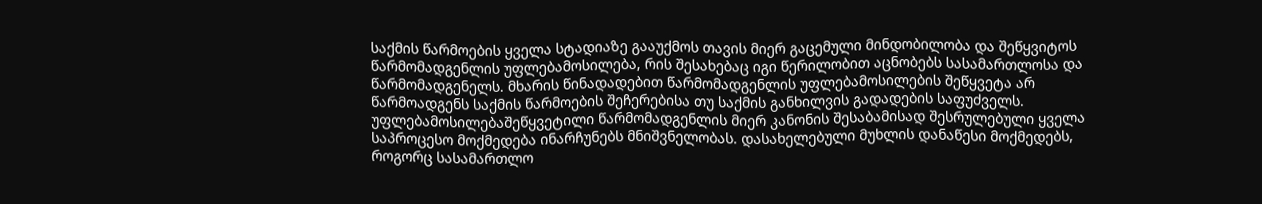საქმის წარმოების ყველა სტადიაზე გააუქმოს თავის მიერ გაცემული მინდობილობა და შეწყვიტოს წარმომადგენლის უფლებამოსილება, რის შესახებაც იგი წერილობით აცნობებს სასამართლოსა და წარმომადგენელს. მხარის წინადადებით წარმომადგენლის უფლებამოსილების შეწყვეტა არ წარმოადგენს საქმის წარმოების შეჩერებისა თუ საქმის განხილვის გადადების საფუძველს. უფლებამოსილებაშეწყვეტილი წარმომადგენლის მიერ კანონის შესაბამისად შესრულებული ყველა საპროცესო მოქმედება ინარჩუნებს მნიშვნელობას. დასახელებული მუხლის დანაწესი მოქმედებს, როგორც სასამართლო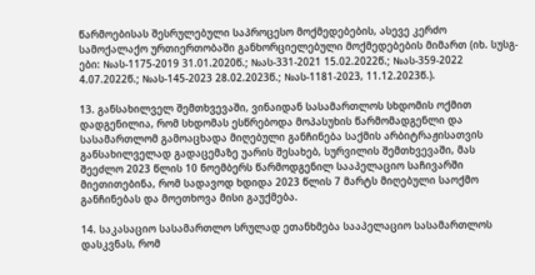წარმოებისას შესრულებული საპროცესო მოქმედებების, ასევე კერძო სამოქალაქო ურთიერთობაში განხორციელებული მოქმედებების მიმართ (იხ. სუსგ-ები: №ას-1175-2019 31.01.2020წ.; №ას-331-2021 15.02.2022წ.; №ას-359-2022 4.07.2022წ.; №ას-145-2023 28.02.2023წ.; №ას-1181-2023, 11.12.2023წ.).

13. განსახილველ შემთხვევაში, ვინაიდან სასამართლოს სხდომის ოქმით დადგენილია, რომ სხდომას ესწრებოდა მოპასუხის წარმომადგენლი და სასამართლომ გამოაცხადა მიღებული განჩინება საქმის არბიტრაჟისათვის განსახილველად გადაცემაზე უარის შესახებ, სურვილის შემთხვევაში, მას შეეძლო 2023 წლის 10 ნოემბერს წარმოდგენილ სააპელაციო საჩივარში მიეთითებინა, რომ სადავოდ ხდიდა 2023 წლის 7 მარტს მიღებული საოქმო განჩინებას და მოეთხოვა მისი გაუქმება.

14. საკასაციო სასამართლო სრულად ეთანხმება სააპელაციო სასამართლოს დასკვნას, რომ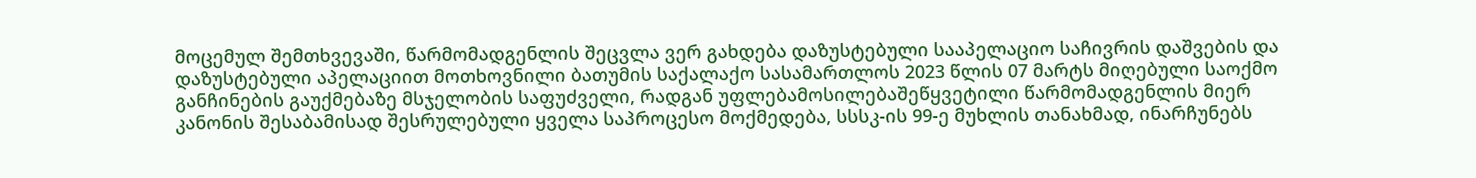მოცემულ შემთხვევაში, წარმომადგენლის შეცვლა ვერ გახდება დაზუსტებული სააპელაციო საჩივრის დაშვების და დაზუსტებული აპელაციით მოთხოვნილი ბათუმის საქალაქო სასამართლოს 2023 წლის 07 მარტს მიღებული საოქმო განჩინების გაუქმებაზე მსჯელობის საფუძველი, რადგან უფლებამოსილებაშეწყვეტილი წარმომადგენლის მიერ კანონის შესაბამისად შესრულებული ყველა საპროცესო მოქმედება, სსსკ-ის 99-ე მუხლის თანახმად, ინარჩუნებს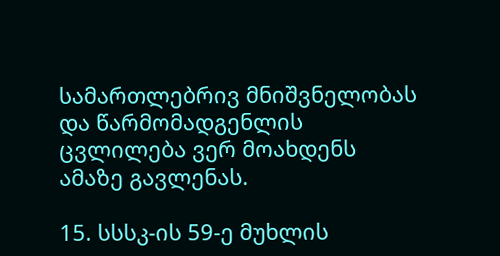სამართლებრივ მნიშვნელობას და წარმომადგენლის ცვლილება ვერ მოახდენს ამაზე გავლენას.

15. სსსკ-ის 59-ე მუხლის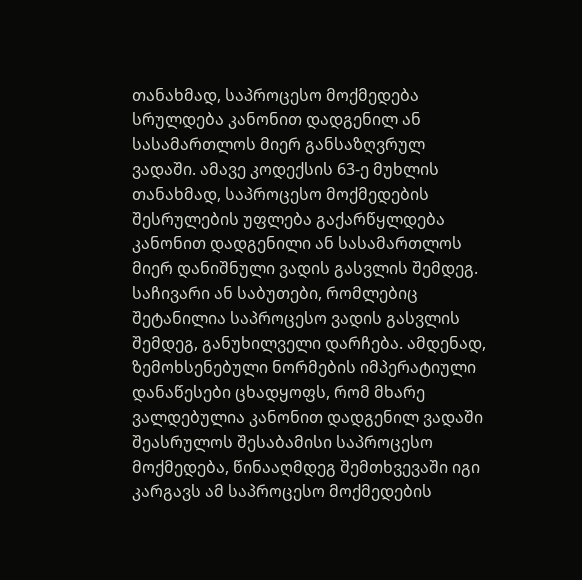თანახმად, საპროცესო მოქმედება სრულდება კანონით დადგენილ ან სასამართლოს მიერ განსაზღვრულ ვადაში. ამავე კოდექსის 63-ე მუხლის თანახმად, საპროცესო მოქმედების შესრულების უფლება გაქარწყლდება კანონით დადგენილი ან სასამართლოს მიერ დანიშნული ვადის გასვლის შემდეგ. საჩივარი ან საბუთები, რომლებიც შეტანილია საპროცესო ვადის გასვლის შემდეგ, განუხილველი დარჩება. ამდენად, ზემოხსენებული ნორმების იმპერატიული დანაწესები ცხადყოფს, რომ მხარე ვალდებულია კანონით დადგენილ ვადაში შეასრულოს შესაბამისი საპროცესო მოქმედება, წინააღმდეგ შემთხვევაში იგი კარგავს ამ საპროცესო მოქმედების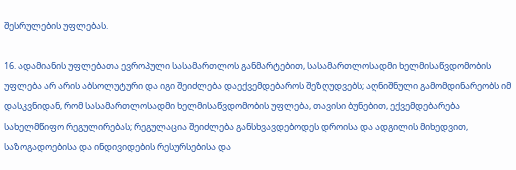შესრულების უფლებას.

16. ადამიანის უფლებათა ევროპული სასამართლოს განმარტებით, სასამართლოსადმი ხელმისაწვდომობის უფლება არ არის აბსოლუტური და იგი შეიძლება დაექვემდებაროს შეზღუდვებს; აღნიშნული გამომდინარეობს იმ დასკვნიდან, რომ სასამართლოსადმი ხელმისაწვდომობის უფლება, თავისი ბუნებით, ექვემდებარება სახელმწიფო რეგულირებას; რეგულაცია შეიძლება განსხვავდებოდეს დროისა და ადგილის მიხედვით, საზოგადოებისა და ინდივიდების რესურსებისა და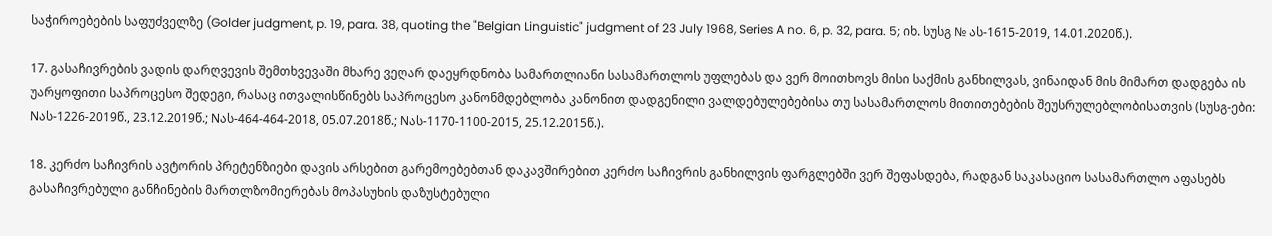საჭიროებების საფუძველზე (Golder judgment, p. 19, para. 38, quoting the "Belgian Linguistic" judgment of 23 July 1968, Series A no. 6, p. 32, para. 5; იხ. სუსგ № ას-1615-2019, 14.01.2020წ.).

17. გასაჩივრების ვადის დარღვევის შემთხვევაში მხარე ვეღარ დაეყრდნობა სამართლიანი სასამართლოს უფლებას და ვერ მოითხოვს მისი საქმის განხილვას, ვინაიდან მის მიმართ დადგება ის უარყოფითი საპროცესო შედეგი, რასაც ითვალისწინებს საპროცესო კანონმდებლობა კანონით დადგენილი ვალდებულებებისა თუ სასამართლოს მითითებების შეუსრულებლობისათვის (სუსგ-ები: Nას-1226-2019წ., 23.12.2019წ.; Nას-464-464-2018, 05.07.2018წ.; Nას-1170-1100-2015, 25.12.2015წ.).

18. კერძო საჩივრის ავტორის პრეტენზიები დავის არსებით გარემოებებთან დაკავშირებით კერძო საჩივრის განხილვის ფარგლებში ვერ შეფასდება, რადგან საკასაციო სასამართლო აფასებს გასაჩივრებული განჩინების მართლზომიერებას მოპასუხის დაზუსტებული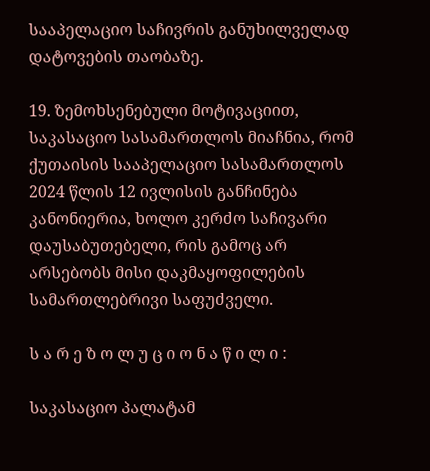სააპელაციო საჩივრის განუხილველად დატოვების თაობაზე.

19. ზემოხსენებული მოტივაციით, საკასაციო სასამართლოს მიაჩნია, რომ ქუთაისის სააპელაციო სასამართლოს 2024 წლის 12 ივლისის განჩინება კანონიერია, ხოლო კერძო საჩივარი დაუსაბუთებელი, რის გამოც არ არსებობს მისი დაკმაყოფილების სამართლებრივი საფუძველი.

ს ა რ ე ზ ო ლ უ ც ი ო ნ ა წ ი ლ ი :

საკასაციო პალატამ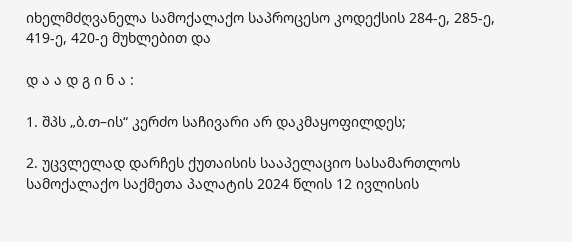იხელმძღვანელა სამოქალაქო საპროცესო კოდექსის 284-ე, 285-ე, 419-ე, 420-ე მუხლებით და

დ ა ა დ გ ი ნ ა :

1. შპს „ბ.თ–ის“ კერძო საჩივარი არ დაკმაყოფილდეს;

2. უცვლელად დარჩეს ქუთაისის სააპელაციო სასამართლოს სამოქალაქო საქმეთა პალატის 2024 წლის 12 ივლისის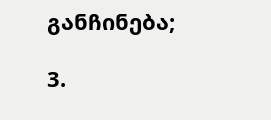განჩინება;

3.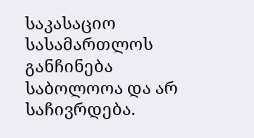საკასაციო სასამართლოს განჩინება საბოლოოა და არ საჩივრდება.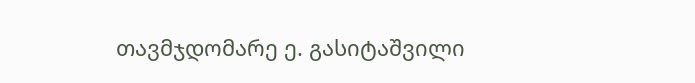თავმჯდომარე ე. გასიტაშვილი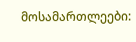მოსამართლეები: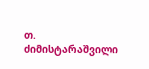თ. ძიმისტარაშვილი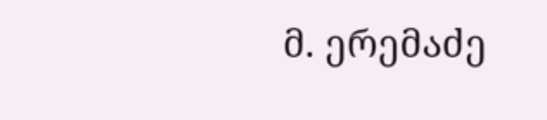მ. ერემაძე